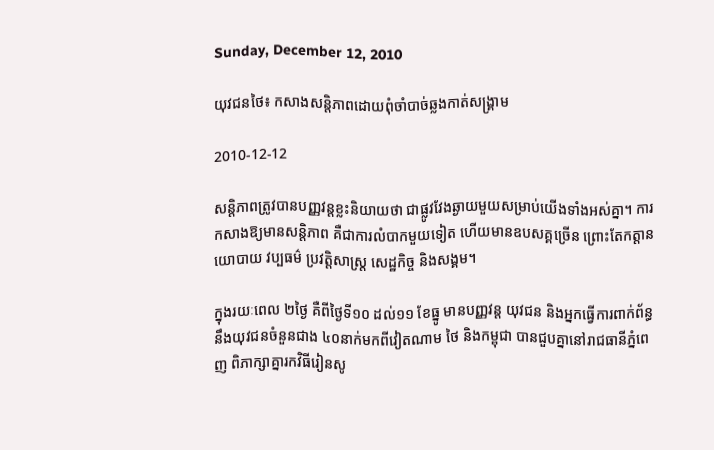Sunday, December 12, 2010

យុវជនថៃ៖ កសាងសន្តិភាពដោយពុំចាំបាច់ឆ្លងកាត់សង្គ្រាម

2010-12-12

សន្តិភាពត្រូវបានបញ្ញវន្តខ្លះនិយាយថា ជាផ្លូវវែងឆ្ងាយមួយសម្រាប់យើងទាំងអស់គ្នា។ ការកសាងឱ្យមានសន្តិភាព គឺជាការលំបាកមួយទៀត ហើយមានឧបសគ្គច្រើន ព្រោះតែកត្តានយោបាយ វប្បធម៌ ប្រវត្តិសាស្ត្រ សេដ្ឋកិច្ច និងសង្គម។

ក្នុងរយៈពេល ២ថ្ងៃ គឺពីថ្ងៃទី១០ ដល់១១ ខែធ្នូ មានបញ្ញវន្ត យុវជន និងអ្នកធ្វើការពាក់ព័ន្ធនឹងយុវជនចំនួនជាង ៤០នាក់មកពីវៀតណាម ថៃ និងកម្ពុជា បានជួបគ្នានៅរាជធានីភ្នំពេញ ពិភាក្សាគ្នារកវិធីរៀនសូ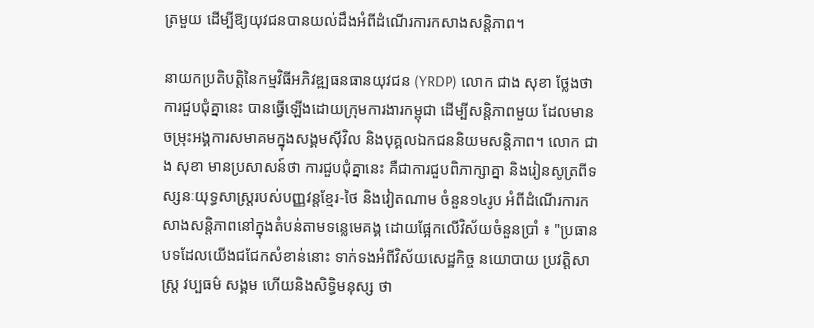ត្រមួយ ដើម្បីឱ្យយុវជនបានយល់ដឹងអំពីដំណើរការកសាងសន្តិភាព។

នាយកប្រតិបត្តិនៃកម្មវិធីអភិវឌ្ឍធនធានយុវជន (YRDP) លោក ជាង សុខា ថ្លែងថា ការជួបជុំគ្នានេះ បានធ្វើឡើងដោយក្រុមការងារកម្ពុជា ដើម្បីសន្តិភាពមួយ ដែលមានចម្រុះអង្គការសមាគមក្នុងសង្គមស៊ីវិល និងបុគ្គលឯកជននិយមសន្តិភាព។ លោក ជាង សុខា មានប្រសាសន៍ថា ការជួបជុំគ្នានេះ គឺជាការជួបពិភាក្សាគ្នា និងរៀនសូត្រពីទស្សនៈយុទ្ធសាស្ត្ររបស់បញ្ញវន្តខ្មែរ-ថៃ និងវៀតណាម ចំនួន១៤រូប អំពីដំណើរការកសាងសន្តិភាពនៅក្នុងតំបន់តាមទន្លេមេគង្គ ដោយផ្អែកលើវិស័យចំនួនប្រាំ ៖ "ប្រធានបទដែលយើងជជែកសំខាន់នោះ ទាក់ទងអំពីវិស័យសេដ្ឋកិច្ច នយោបាយ ប្រវត្តិសាស្ត្រ វប្បធម៌ សង្គម ហើយនិងសិទ្ធិមនុស្ស ថា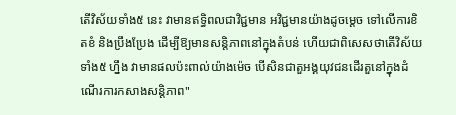តើវិស័យទាំង៥ នេះ វាមានឥទ្ធិពលជាវិជ្ជមាន អវិជ្ជមានយ៉ាងដូចម្ដេច ទៅលើការខិតខំ និងប្រឹងប្រែង ដើម្បីឱ្យមានសន្តិភាពនៅក្នុងតំបន់ ហើយជាពិសេសថាតើវិស័យទាំង៥ ហ្នឹង វាមានផលប៉ះពាល់យ៉ាងម៉េច បើសិនជាតួអង្គយុវជនដើរតួនៅក្នុងដំណើរការកសាងសន្តិភាព"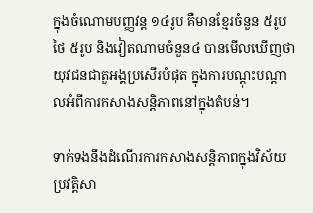ក្នុងចំណោមបញ្ញវន្ត ១៤រូប គឺមានខ្មែរចំនួន ៥រូប ថៃ ៥រូប និងវៀតណាមចំនួន៤ បានមើលឃើញថា យុវជនជាតួអង្គប្រសើរបំផុត ក្នុងការបណ្ដុះបណ្ដាលអំពីការកសាងសន្តិភាពនៅក្នុងតំបន់។

ទាក់ទងនឹងដំណើរការកសាងសន្តិភាពក្នុងវិស័យប្រវត្តិសា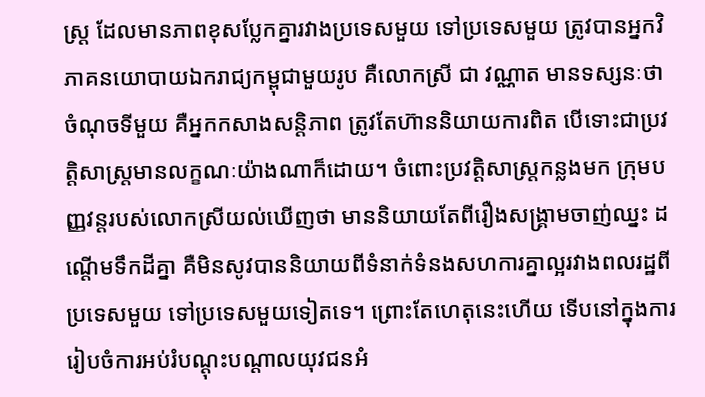ស្ត្រ ដែលមានភាពខុសប្លែកគ្នារវាងប្រទេសមួយ ទៅប្រទេសមួយ ត្រូវបានអ្នកវិភាគនយោបាយឯករាជ្យកម្ពុជាមួយរូប គឺលោកស្រី ជា វណ្ណាត មានទស្សនៈថា ចំណុចទីមួយ គឺអ្នកកសាងសន្តិភាព ត្រូវតែហ៊ាននិយាយការពិត បើទោះជាប្រវត្តិសាស្ត្រមានលក្ខណៈយ៉ាងណាក៏ដោយ។ ចំពោះប្រវត្តិសាស្ត្រកន្លងមក ក្រុមបញ្ញវន្តរបស់លោកស្រីយល់ឃើញថា មាននិយាយតែពីរឿងសង្គ្រាមចាញ់ឈ្នះ ដណ្ដើមទឹកដីគ្នា គឺមិនសូវបាននិយាយពីទំនាក់ទំនងសហការគ្នាល្អរវាងពលរដ្ឋពី ប្រទេសមួយ ទៅប្រទេសមួយទៀតទេ។ ព្រោះតែហេតុនេះហើយ ទើបនៅក្នុងការរៀបចំការអប់រំបណ្ដុះបណ្ដាលយុវជនអំ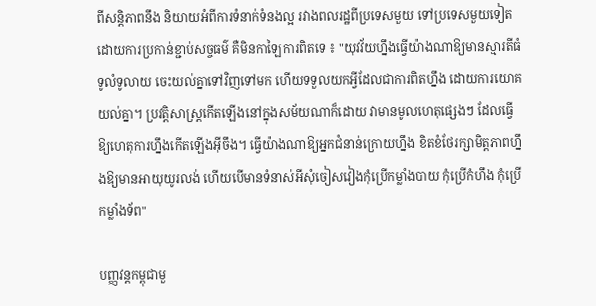ពីសន្តិភាពនឹង និយាយអំពីការទំនាក់ទំនងល្អ រវាងពលរដ្ឋពីប្រទេសមួយ ទៅប្រទេសមួយទៀត ដោយការប្រកាន់ខ្ជាប់សច្ចធម៌ គឺមិនកាឡៃការពិតទេ ៖ "យុវវ័យហ្នឹងធ្វើយ៉ាងណាឱ្យមានស្មារតីធំទូលំទូលាយ ចេះយល់គ្នាទៅវិញទៅមក ហើយទទួលយកអ្វីដែលជាការពិតហ្នឹង ដោយការយោគយល់គ្នា។ ប្រវត្តិសាស្ត្រកើតឡើងនៅក្នុងសម័យណាក៏ដោយ វាមានមូលហេតុផ្សេងៗ ដែលធ្វើឱ្យហេតុការហ្នឹងកើតឡើងអ៊ីចឹង។ ធ្វើយ៉ាងណាឱ្យអ្នកជំនាន់ក្រោយហ្នឹង ខិតខំថែរក្សាមិត្តភាពហ្នឹងឱ្យមានអាយុយូរលង់ ហើយបើមានទំនាស់អីសុំចៀសវៀងកុំប្រើកម្លាំងបាយ កុំប្រើកំហឹង កុំប្រើកម្លាំងទ័ព"

បញ្ញវន្តកម្ពុជាមួ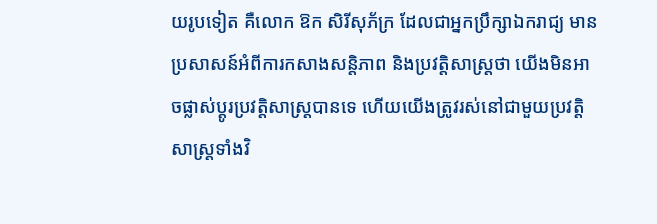យរូបទៀត គឺលោក ឱក សិរីសុភ័ក្រ ដែលជាអ្នកប្រឹក្សាឯករាជ្យ មានប្រសាសន៍អំពីការកសាងសន្តិភាព និងប្រវត្តិសាស្ត្រថា យើងមិនអាចផ្លាស់ប្ដូរប្រវត្តិសាស្ត្របានទេ ហើយយើងត្រូវរស់នៅជាមួយប្រវត្តិសាស្ត្រទាំងវិ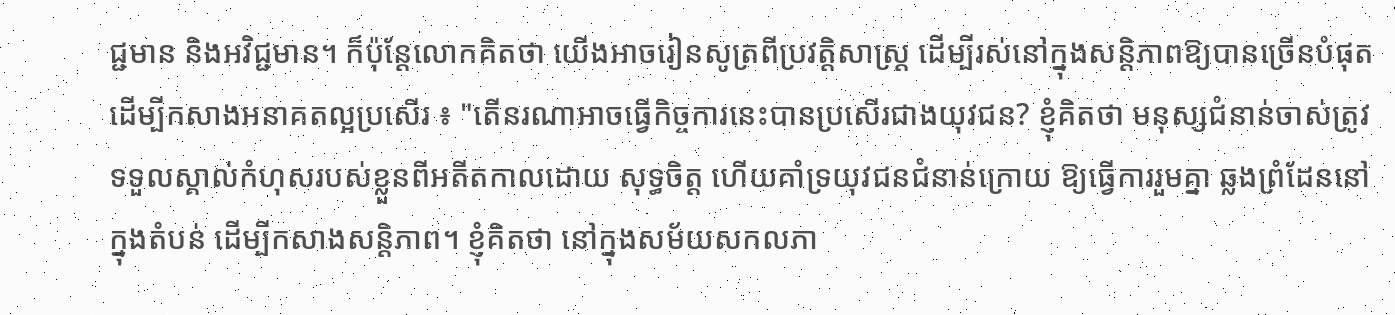ជ្ជមាន និងអវិជ្ជមាន។ ក៏ប៉ុន្តែលោកគិតថា យើងអាចរៀនសូត្រពីប្រវត្តិសាស្ត្រ ដើម្បីរស់នៅក្នុងសន្តិភាពឱ្យបានច្រើនបំផុត ដើម្បីកសាងអនាគតល្អប្រសើរ ៖ "តើនរណាអាចធ្វើកិច្ចការនេះបានប្រសើរជាងយុវជន? ខ្ញុំគិតថា មនុស្សជំនាន់ចាស់ត្រូវទទួលស្គាល់កំហុសរបស់ខ្លួនពីអតីតកាលដោយ សុទ្ធចិត្ត ហើយគាំទ្រយុវជនជំនាន់ក្រោយ ឱ្យធ្វើការរួមគ្នា ឆ្លងព្រំដែននៅក្នុងតំបន់ ដើម្បីកសាងសន្តិភាព។ ខ្ញុំគិតថា នៅក្នុងសម័យសកលភា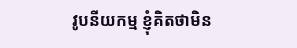វូបនីយកម្ម ខ្ញុំគិតថាមិន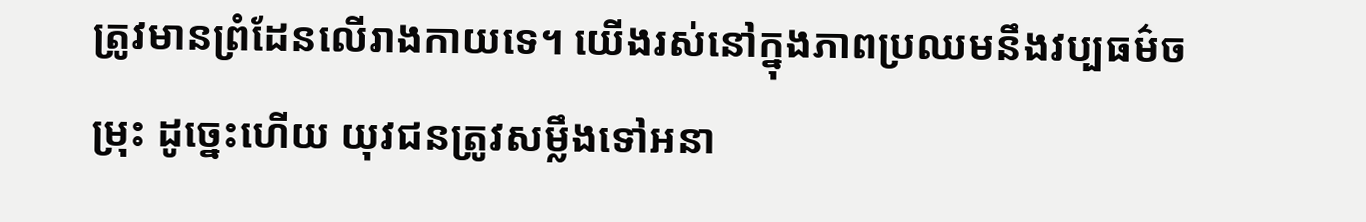ត្រូវមានព្រំដែនលើរាងកាយទេ។ យើងរស់នៅក្នុងភាពប្រឈមនឹងវប្បធម៌ចម្រុះ ដូច្នេះហើយ យុវជនត្រូវសម្លឹងទៅអនា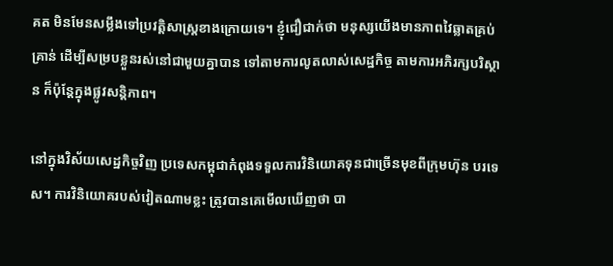គត មិនមែនសម្លឹងទៅប្រវត្តិសាស្ត្រខាងក្រោយទេ។ ខ្ញុំជឿជាក់ថា មនុស្សយើងមានភាពវៃឆ្លាតគ្រប់គ្រាន់ ដើម្បីសម្របខ្លួនរស់នៅជាមួយគ្នាបាន ទៅតាមការលូតលាស់សេដ្ឋកិច្ច តាមការអភិរក្សបរិស្ថាន ក៏ប៉ុន្តែក្នុងផ្លូវសន្តិភាព។

នៅក្នុងវិស័យសេដ្ឋកិច្ចវិញ ប្រទេសកម្ពុជាកំពុងទទួលការវិនិយោគទុនជាច្រើនមុខពីក្រុមហ៊ុន បរទេស។ ការវិនិយោគរបស់វៀតណាមខ្លះ ត្រូវបានគេមើលឃើញថា បា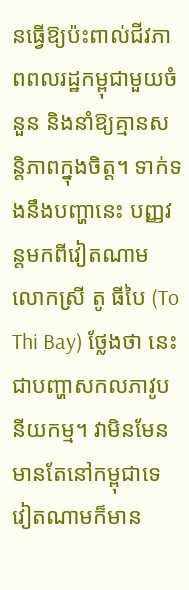នធ្វើឱ្យប៉ះពាល់ជីវភាពពលរដ្ឋកម្ពុជាមួយចំនួន និងនាំឱ្យគ្មានសន្តិភាពក្នុងចិត្ត។ ទាក់ទងនឹងបញ្ហានេះ បញ្ញវន្តមកពីវៀតណាម លោកស្រី តូ ធីបៃ (To Thi Bay) ថ្លែងថា នេះជាបញ្ហាសកលភាវូបនីយកម្ម។ វាមិនមែនមានតែនៅកម្ពុជាទេ វៀតណាមក៏មាន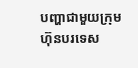បញ្ហាជាមួយក្រុមហ៊ុនបរទេស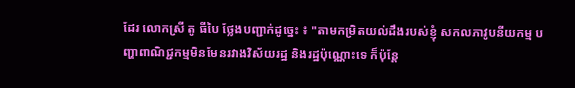ដែរ លោកស្រី តូ ធីបៃ ថ្លែងបញ្ជាក់ដូច្នេះ ៖ "តាមកម្រិតយល់ដឹងរបស់ខ្ញុំ សកលភាវូបនីយកម្ម បញ្ហាពាណិជ្ជកម្មមិនមែនរវាងវិស័យរដ្ឋ និងរដ្ឋប៉ុណ្ណោះទេ ក៏ប៉ុន្តែ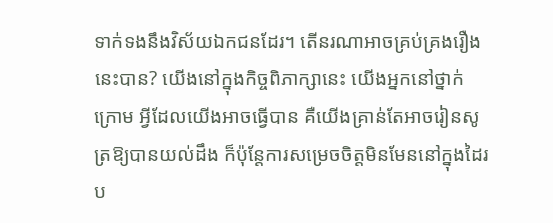ទាក់ទងនឹងវិស័យឯកជនដែរ។ តើនរណាអាចគ្រប់គ្រងរឿងនេះបាន? យើងនៅក្នុងកិច្ចពិភាក្សានេះ យើងអ្នកនៅថ្នាក់ក្រោម អ្វីដែលយើងអាចធ្វើបាន គឺយើងគ្រាន់តែអាចរៀនសូត្រឱ្យបានយល់ដឹង ក៏ប៉ុន្តែការសម្រេចចិត្តមិនមែននៅក្នុងដៃរប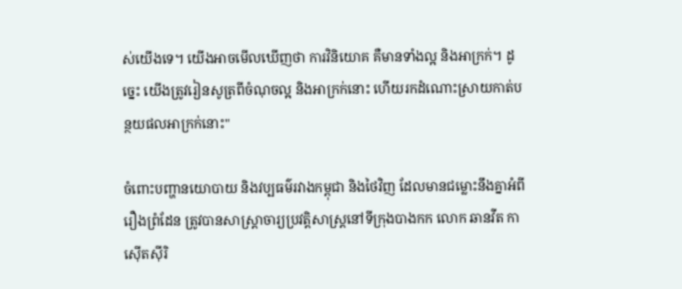ស់យើងទេ។ យើងអាចមើលឃើញថា ការវិនិយោគ គឺមានទាំងល្អ និងអាក្រក់។ ដូច្នេះ យើងត្រូវរៀនសូត្រពីចំណុចល្អ និងអាក្រក់នោះ ហើយរកដំណោះស្រាយកាត់បន្ថយផលអាក្រក់នោះ"

ចំពោះបញ្ហានយោបាយ និងវប្បធម៌រវាងកម្ពុជា និងថៃវិញ ដែលមានជម្លោះនឹងគ្នាអំពីរឿងព្រំដែន ត្រូវបានសាស្ត្រាចារ្យប្រវត្តិសាស្ត្រនៅទីក្រុងបាងកក លោក ឆានវីត កាស៊ើតស៊ីរិ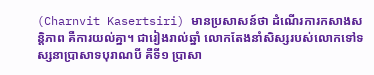(Charnvit Kasertsiri) មានប្រសាសន៍ថា ដំណើរការកសាងសន្តិភាព គឺការយល់គ្នា។ ជារៀងរាល់ឆ្នាំ លោកតែងនាំសិស្សរបស់លោកទៅទស្សនាប្រាសាទបុរាណបី គឺទី១ ប្រាសា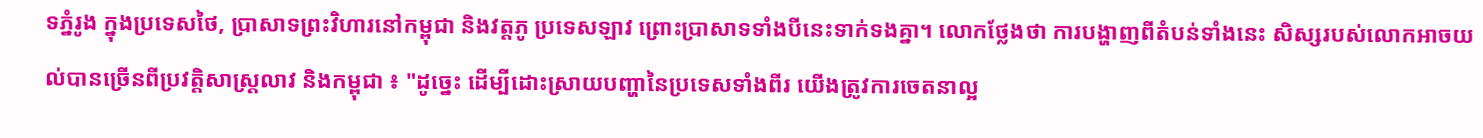ទភ្នំរូង ក្នុងប្រទេសថៃ, ប្រាសាទព្រះវិហារនៅកម្ពុជា និងវត្តភូ ប្រទេសឡាវ ព្រោះប្រាសាទទាំងបីនេះទាក់ទងគ្នា។ លោកថ្លែងថា ការបង្ហាញពីតំបន់ទាំងនេះ សិស្សរបស់លោកអាចយល់បានច្រើនពីប្រវត្តិសាស្ត្រលាវ និងកម្ពុជា ៖ "ដូច្នេះ ដើម្បីដោះស្រាយបញ្ហានៃប្រទេសទាំងពីរ យើងត្រូវការចេតនាល្អ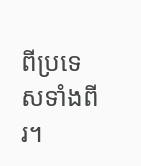ពីប្រទេសទាំងពីរ។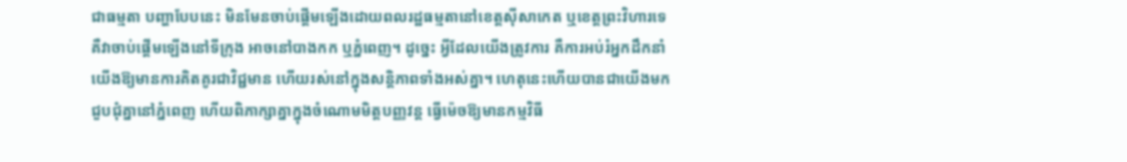ជាធម្មតា បញ្ហាបែបនេះ មិនមែនចាប់ផ្ដើមឡើងដោយពលរដ្ឋធម្មតានៅខេត្តស៊ីសាកេត ឬខេត្តព្រះវិហារទេ គឺវាចាប់ផ្ដើមឡើងនៅទីក្រុង អាចនៅបាងកក ឬភ្នំពេញ។ ដូច្នេះ អ្វីដែលយើងត្រូវការ គឺការអប់រំអ្នកដឹកនាំយើងឱ្យមានការគិតគូរជាវិជ្ជមាន ហើយរស់នៅក្នុងសន្តិភាពទាំងអស់គ្នា។ ហេតុនេះហើយបានជាយើងមកជួបជុំគ្នានៅភ្នំពេញ ហើយពិភាក្សាគ្នាក្នុងចំណោមមិត្តបញ្ញវន្ត ធ្វើម៉េចឱ្យមានកម្មវិធី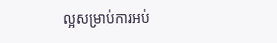ល្អសម្រាប់ការអប់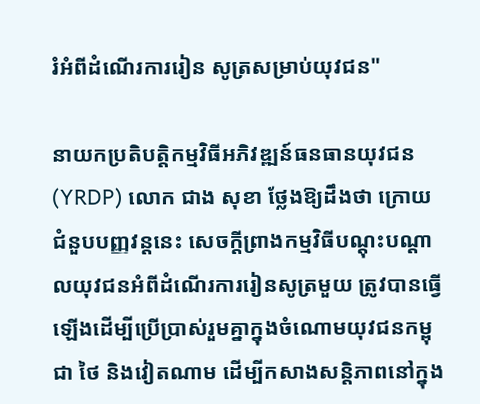រំអំពីដំណើរការរៀន សូត្រសម្រាប់យុវជន"

នាយកប្រតិបត្តិកម្មវិធីអភិវឌ្ឍន៍ធនធានយុវជន (YRDP) លោក ជាង សុខា ថ្លែងឱ្យដឹងថា ក្រោយជំនួបបញ្ញវន្តនេះ សេចក្ដីព្រាងកម្មវិធីបណ្ដុះបណ្ដាលយុវជនអំពីដំណើរការរៀនសូត្រមួយ ត្រូវបានធ្វើឡើងដើម្បីប្រើប្រាស់រួមគ្នាក្នុងចំណោមយុវជនកម្ពុជា ថៃ និងវៀតណាម ដើម្បីកសាងសន្តិភាពនៅក្នុង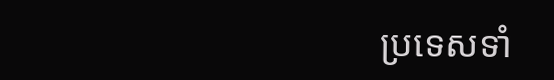ប្រទេសទាំ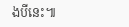ងបីនេះ៕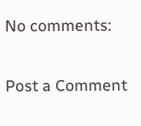No comments:

Post a Comment